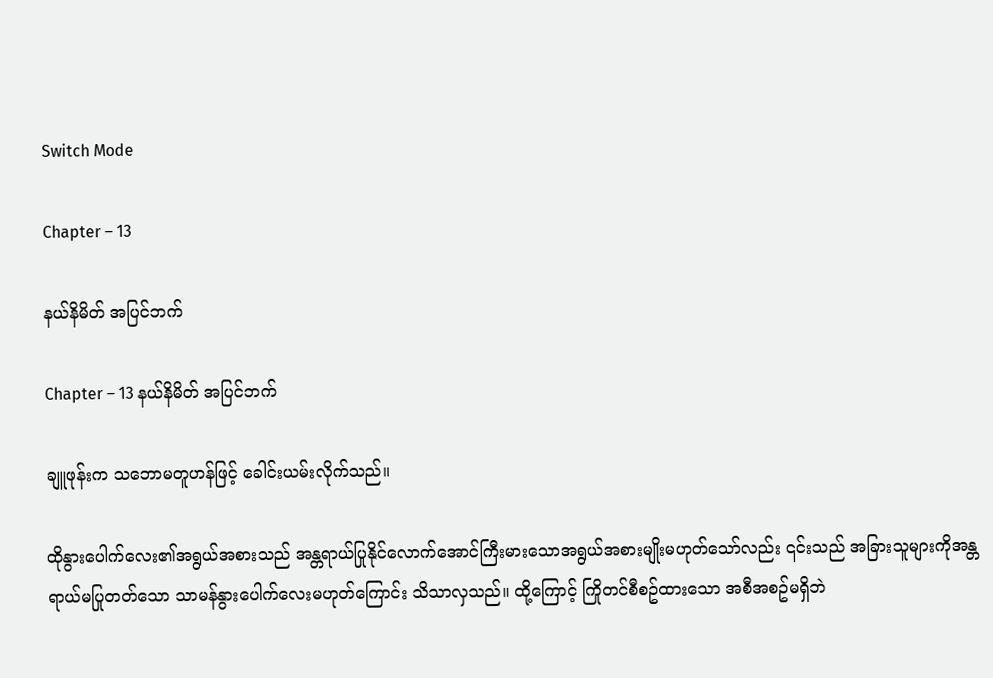Switch Mode

Chapter – 13

နယ်နိမိတ် အပြင်ဘက်

Chapter – 13 နယ်နိမိတ် အပြင်ဘက်

ချူဖုန်းက သဘောမတူဟန်ဖြင့် ခေါင်းယမ်းလိုက်သည်။

ထိုနွားပေါက်လေး၏အရွယ်အစားသည် အန္တရာယ်ပြုနိုင်လောက်အောင်ကြီးမားသောအရွယ်အစားမျိုးမဟုတ်သော်လည်း ၎င်းသည် အခြားသူများကိုအန္တရာယ်မပြုတတ်သော သာမန်နွားပေါက်လေးမဟုတ်ကြောင်း သိသာလှသည်။ ထို့ကြောင့် ကြိုတင်စီစဥ်ထားသော အစီအစဥ်မရှိဘဲ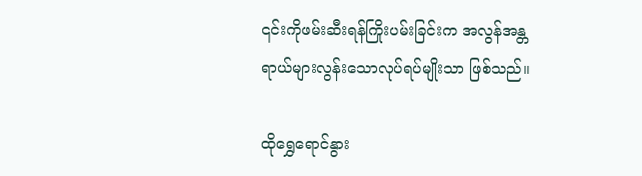၎င်းကိုဖမ်းဆီးရန်ကြိုးပမ်းခြင်းက အလွန်အန္တရာယ်များလွန်းသောလုပ်ရပ်မျိုးသာ ဖြစ်သည်။

ထိုရွှေရောင်နွား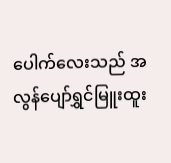ပေါက်လေးသည် အလွန်ပျော်ရွှင်မြူးထူး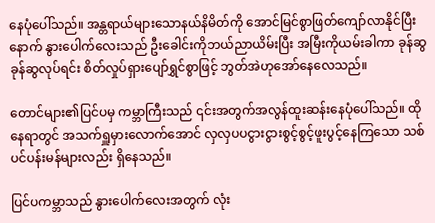နေပုံပေါ်သည်။ အန္တရာယ်များသောနယ်နိမိတ်ကို အောင်မြင်စွာဖြတ်ကျော်လာနိုင်ပြီးနောက် နွားပေါက်လေးသည် ဦးခေါင်းကိုဘယ်ညာယိမ်းပြီး အမြီးကိုယမ်းခါကာ ခုန်ဆွခုန်ဆွလုပ်ရင်း စိတ်လှုပ်ရှားပျော်ရွှင်စွာဖြင့် ဘွတ်အဲဟုအော်နေလေသည်။

တောင်များ၏ပြင်ပမှ ကမ္ဘာကြီးသည် ၎င်းအတွက်အလွန်ထူးဆန်းနေပုံပေါ်သည်။ ထိုနေရာတွင် အသက်ရှူမှားလောက်အောင် လှလှပပငွားငွားစွင့်စွင့်ဖူးပွင့်နေကြသော သစ်ပင်ပန်းမန်များလည်း ရှိနေသည်။

ပြင်ပကမ္ဘာသည် နွားပေါက်လေးအတွက် လုံး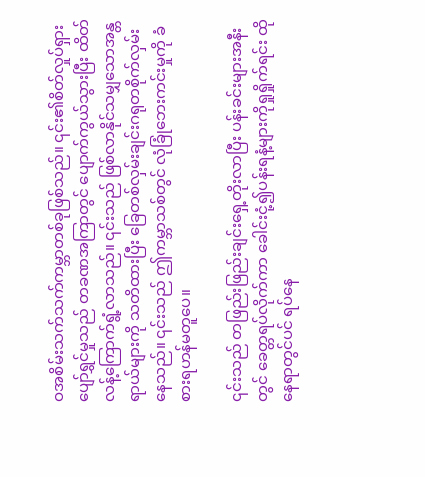ဝအစိမ်းသက်သက်ကမ္ဘာတစ်ခုဖြစ်သည်။ ၎င်း၏စိတ်လှုပ်ရှားပျော်ရွှင်မှုသည် တခဏအကြာတွင် ပျောက်ကွယ်သွားပြီး ထိတ်လန့်ကြောက်ရွံ့လာသည်။ ၎င်းသည် ဖြစ်လာနိုင်သမျှသောအန္တရာယ်များကို သတိထားပြီး ခြေတစ်လှမ်းချင်းဂရုတစိုက်လှမ်းနေသည်။ ၎င်းသည် ဤကမ္ဘာသစ်တွင် လုံခြုံဘေးကင်းမှုကို ခံစားရဟန်မတူပေ။

၎င်းသည် တဖြည်းဖြည်းချင်းရှေ့တိုးလာပြီး ပန်းခင်းများအနီးတွင် ခေတ္တရပ်လိုက်ကာ ခေါင်းငုံ့၍ပန်းရနံ့များကိုရှုရှိုက်ရင်း ထိုနေရာတွင်ပင် ရပ်နေ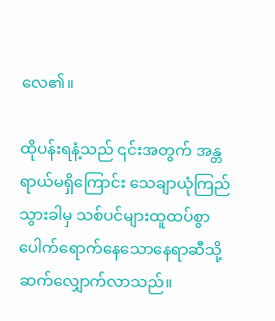လေ၏။

ထိုပန်းရနံ့သည် ၎င်းအတွက် အန္တရာယ်မရှိကြောင်း သေချာယုံကြည်သွားခါမှ သစ်ပင်များထူထပ်စွာပေါက်ရောက်နေသောနေရာဆီသို့ ဆက်လျှောက်လာသည်။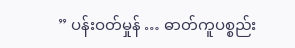” ပန်းဝတ်မှုန် … ဓာတ်ကူပစ္စည်း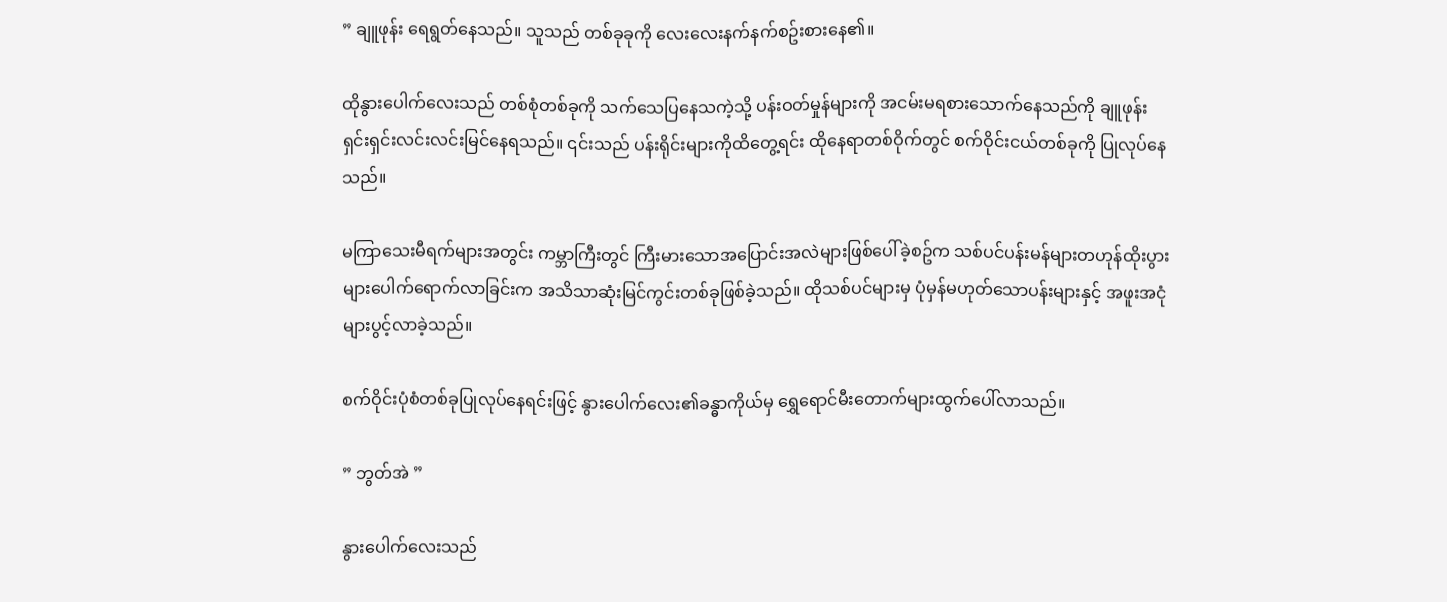” ချူဖုန်း ရေရွတ်နေသည်။ သူသည် တစ်ခုခုကို လေးလေးနက်နက်စဥ်းစားနေ၏။

ထိုနွားပေါက်လေးသည် တစ်စုံတစ်ခုကို သက်သေပြနေသကဲ့သို့ ပန်းဝတ်မှုန်များကို အငမ်းမရစားသောက်နေသည်ကို ချူဖုန်း ရှင်းရှင်းလင်းလင်းမြင်နေရသည်။ ၎င်းသည် ပန်းရိုင်းများကိုထိတွေ့ရင်း ထိုနေရာတစ်ဝိုက်တွင် စက်ဝိုင်းငယ်တစ်ခုကို ပြုလုပ်နေသည်။

မကြာသေးမီရက်များအတွင်း ကမ္ဘာကြီးတွင် ကြီးမားသောအပြောင်းအလဲများဖြစ်ပေါ်ခဲ့စဥ်က သစ်ပင်ပန်းမန်များတဟုန်ထိုးပွားများပေါက်ရောက်လာခြင်းက အသိသာဆုံးမြင်ကွင်းတစ်ခုဖြစ်ခဲ့သည်။ ထိုသစ်ပင်များမှ ပုံမှန်မဟုတ်သောပန်းများနှင့် အဖူးအငုံများပွင့်လာခဲ့သည်။

စက်ဝိုင်းပုံစံတစ်ခုပြုလုပ်နေရင်းဖြင့် နွားပေါက်လေး၏ခန္ဓာကိုယ်မှ ရွှေရောင်မီးတောက်များထွက်ပေါ်လာသည်။

” ဘွတ်အဲ ”

နွားပေါက်လေးသည်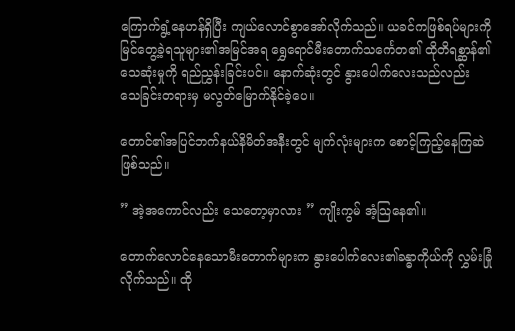ကြောက်ရွံ့နေဟန်ရှိပြီး ကျယ်လောင်စွာအော်လိုက်သည်။ ယခင်ကဖြစ်ရပ်များကို မြင်တွေ့ခဲ့ရသူများ၏အမြင်အရ ရွှေရောင်မီးတောက်သင်္ကေတ၏ ထိုတိရစ္ဆာန်၏သေဆုံးမှုကို ရည်ညွှန်းခြင်းပင်။ နောက်ဆုံးတွင် နွားပေါက်လေးသည်လည်း သေခြင်းတရားမှ မလွတ်မြောက်နိုင်ခဲ့ပေ။

တောင်၏အပြင်ဘက်နယ်နိမိတ်အနီးတွင် မျက်လုံးများက စောင့်ကြည့်နေကြဆဲဖြစ်သည်။

” အဲ့အကောင်လည်း သေတော့မှာလား ” ကျိုးကွမ် အံ့သြနေ၏။

တောက်လောင်နေသောမီးတောက်များက နွားပေါက်လေး၏ခန္ဓာကိုယ်ကို လွှမ်းခြုံလိုက်သည်။ ထို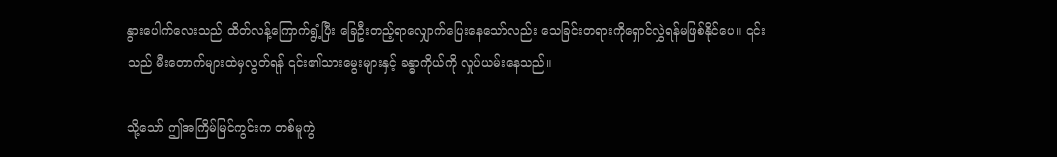နွားပေါက်လေးသည် ထိတ်လန့်ကြောက်ရွံ့ပြီး ခြေဦးတည့်ရာလျှောက်ပြေးနေသော်လည်း သေခြင်းတရားကိုရှောင်လွှဲရန်မဖြစ်နိုင်ပေ။ ၎င်းသည် မီးတောက်များထဲမှလွတ်ရန် ၎င်း၏သားမွေးများနှင့် ခန္ဓာကိုယ်ကို လှုပ်ယမ်းနေသည်။

သို့သော် ဤအကြိမ်မြင်ကွင်းက တစ်မူကွဲ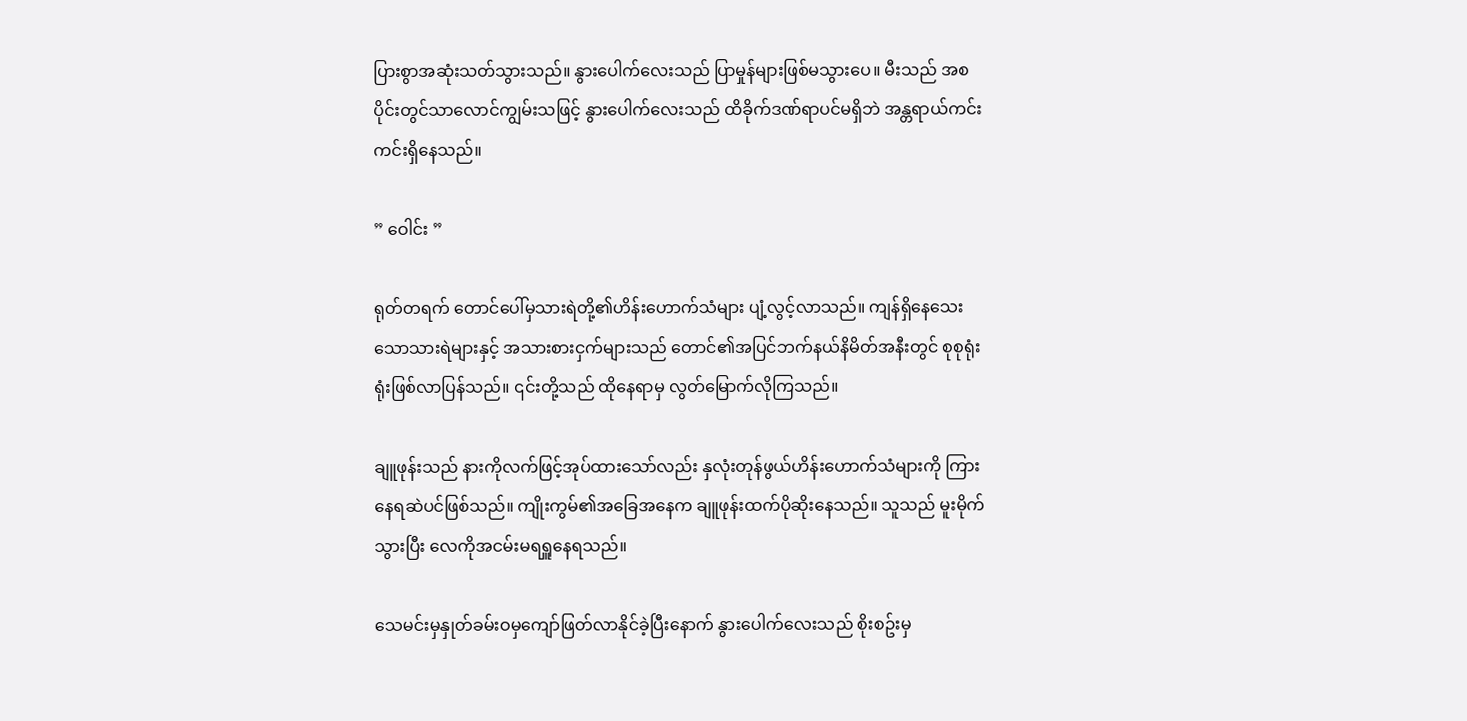ပြားစွာအဆုံးသတ်သွားသည်။ နွားပေါက်လေးသည် ပြာမှုန်များဖြစ်မသွားပေ။ မီးသည် အစပိုင်းတွင်သာလောင်ကျွမ်းသဖြင့် နွားပေါက်လေးသည် ထိခိုက်ဒဏ်ရာပင်မရှိဘဲ အန္တရာယ်ကင်းကင်းရှိနေသည်။

” ဝေါင်း ”

ရုတ်တရက် တောင်ပေါ်မှသားရဲတို့၏ဟိန်းဟောက်သံများ ပျံ့လွင့်လာသည်။ ကျန်ရှိနေသေးသောသားရဲများနှင့် အသားစားငှက်များသည် တောင်၏အပြင်ဘက်နယ်နိမိတ်အနီးတွင် စုစုရုံးရုံးဖြစ်လာပြန်သည်။ ၎င်းတို့သည် ထိုနေရာမှ လွတ်မြောက်လိုကြသည်။

ချူဖုန်းသည် နားကိုလက်ဖြင့်အုပ်ထားသော်လည်း နှလုံးတုန်ဖွယ်ဟိန်းဟောက်သံများကို ကြားနေရဆဲပင်ဖြစ်သည်။ ကျိုးကွမ်၏အခြေအနေက ချူဖုန်းထက်ပိုဆိုးနေသည်။ သူသည် မူးမိုက်သွားပြီး လေကိုအငမ်းမရရှူနေရသည်။

သေမင်းမှနှုတ်ခမ်းဝမှကျော်ဖြတ်လာနိုင်ခဲ့ပြီးနောက် နွားပေါက်လေးသည် စိုးစဥ်းမှ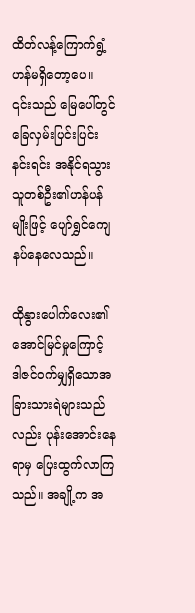ထိတ်လန့်ကြောက်ရွံ့ဟန်မရှိတော့ပေ။ ၎င်းသည် မြေပေါ်တွင်ခြေလှမ်းပြင်းပြင်းနင်းရင်း အနိုင်ရသွားသူတစ်ဦး၏ဟန်ပန်မျိုးဖြင့် ပျော်ရွှင်ကျေနပ်နေလေသည်။

ထိုနွားပေါက်လေး၏အောင်မြင်မှုကြောင့် ဒါဇင်ဝက်မျှရှိသောအခြားသားရဲများသည်လည်း ပုန်းအောင်းနေရာမှ ပြေးထွက်လာကြသည်။ အချို့က အ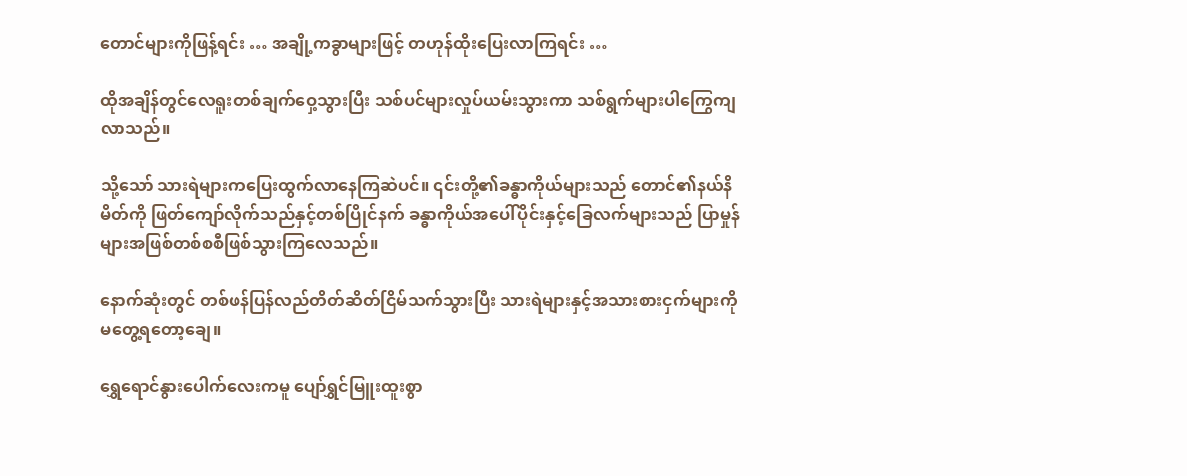တောင်များကိုဖြန့်ရင်း … အချို့ကခွာများဖြင့် တဟုန်ထိုးပြေးလာကြရင်း …

ထိုအချိန်တွင်လေရူးတစ်ချက်ဝှေ့သွားပြီး သစ်ပင်များလှုပ်ယမ်းသွားကာ သစ်ရွက်များပါကြွေကျလာသည်။

သို့သော် သားရဲများကပြေးထွက်လာနေကြဆဲပင်။ ၎င်းတို့၏ခန္ဓာကိုယ်များသည် တောင်၏နယ်နိမိတ်ကို ဖြတ်ကျော်လိုက်သည်နှင့်တစ်ပြိုင်နက် ခန္ဓာကိုယ်အပေါ်ပိုင်းနှင့်ခြေလက်များသည် ပြာမှုန်များအဖြစ်တစ်စစီဖြစ်သွားကြလေသည်။

နောက်ဆုံးတွင် တစ်ဖန်ပြန်လည်တိတ်ဆိတ်ငြိမ်သက်သွားပြီး သားရဲများနှင့်အသားစားငှက်များကို မတွေ့ရတော့ချေ။

ရွှေရောင်နွားပေါက်လေးကမူ ပျော်ရွှင်မြူးထူးစွာ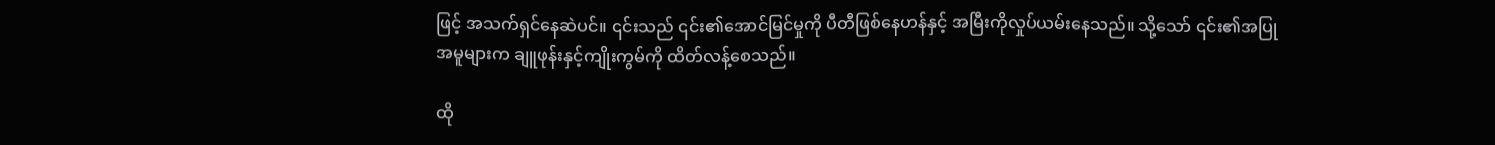ဖြင့် အသက်ရှင်နေဆဲပင်။ ၎င်းသည် ၎င်း၏အောင်မြင်မှုကို ပီတီဖြစ်နေဟန်နှင့် အမြီးကိုလှုပ်ယမ်းနေသည်။ သို့သော် ၎င်း၏အပြုအမူများက ချူဖုန်းနှင့်ကျိုးကွမ်ကို ထိတ်လန့်စေသည်။

ထို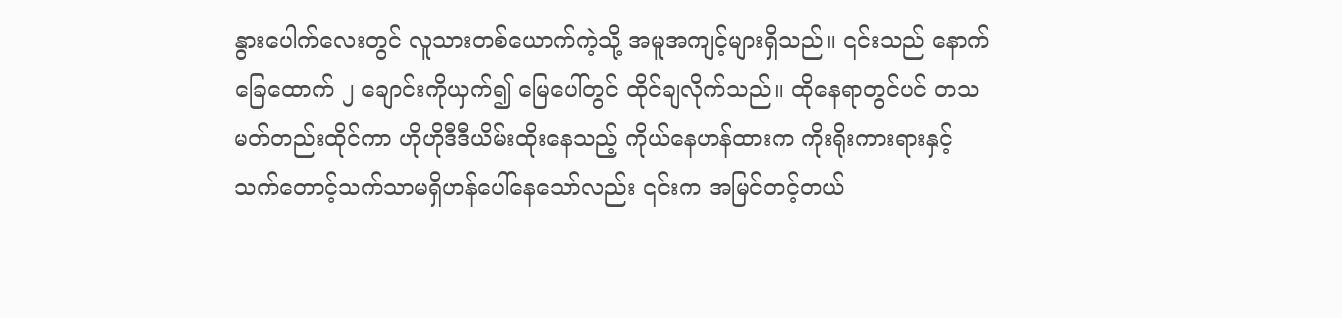နွားပေါက်လေးတွင် လူသားတစ်ယောက်ကဲ့သို့ အမူအကျင့်များရှိသည်။ ၎င်းသည် နောက်ခြေထောက် ၂ ချောင်းကိုယှက်၍ မြေပေါ်တွင် ထိုင်ချလိုက်သည်။ ထိုနေရာတွင်ပင် တသမတ်တည်းထိုင်ကာ ဟိုဟိုဒီဒီယိမ်းထိုးနေသည့် ကိုယ်နေဟန်ထားက ကိုးရိုးကားရားနှင့် သက်တောင့်သက်သာမရှိဟန်ပေါ်နေသော်လည်း ၎င်းက အမြင်တင့်တယ်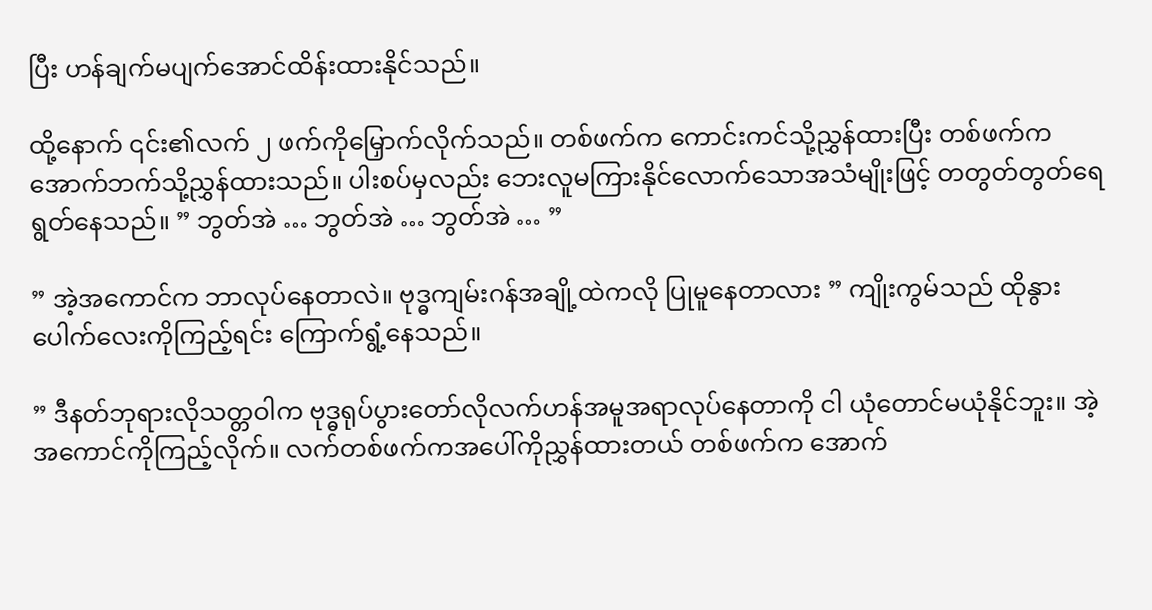ပြီး ဟန်ချက်မပျက်အောင်ထိန်းထားနိုင်သည်။

ထို့နောက် ၎င်း၏လက် ၂ ဖက်ကိုမြှောက်လိုက်သည်။ တစ်ဖက်က ကောင်းကင်သို့ညွှန်ထားပြီး တစ်ဖက်က အောက်ဘက်သို့ညွှန်ထားသည်။ ပါးစပ်မှလည်း ဘေးလူမကြားနိုင်လောက်သောအသံမျိုးဖြင့် တတွတ်တွတ်ရေရွတ်နေသည်။ ” ဘွတ်အဲ … ဘွတ်အဲ … ဘွတ်အဲ … ”

” အဲ့အကောင်က ဘာလုပ်နေတာလဲ။ ဗုဒ္ဓကျမ်းဂန်အချို့ထဲကလို ပြုမူနေတာလား ” ကျိုးကွမ်သည် ထိုနွားပေါက်လေးကိုကြည့်ရင်း ကြောက်ရွံ့နေသည်။

” ဒီနတ်ဘုရားလိုသတ္တဝါက ဗုဒ္ဓရုပ်ပွားတော်လိုလက်ဟန်အမူအရာလုပ်နေတာကို ငါ ယုံတောင်မယုံနိုင်ဘူး။ အဲ့အကောင်ကိုကြည့်လိုက်။ လက်တစ်ဖက်ကအပေါ်ကိုညွှန်ထားတယ် တစ်ဖက်က အောက်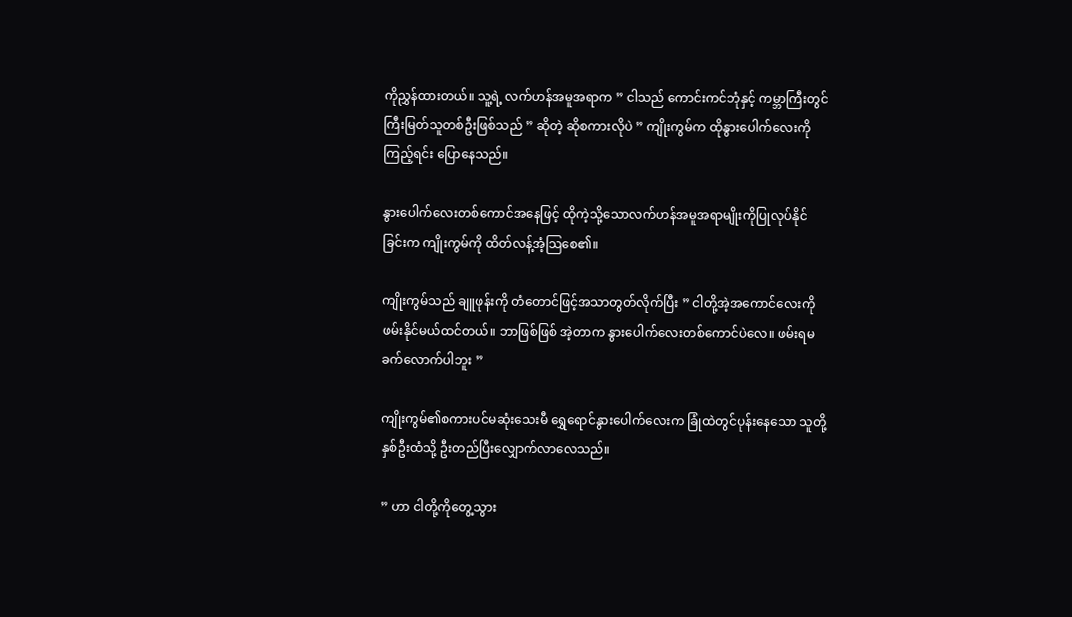ကိုညွှန်ထားတယ်။ သူ့ရဲ့ လက်ဟန်အမူအရာက ” ငါသည် ကောင်းကင်ဘုံနှင့် ကမ္ဘာကြီးတွင် ကြီးမြတ်သူတစ်ဦးဖြစ်သည် ” ဆိုတဲ့ ဆိုစကားလိုပဲ ” ကျိုးကွမ်က ထိုနွားပေါက်လေးကိုကြည့်ရင်း ပြောနေသည်။

နွားပေါက်လေးတစ်ကောင်အနေဖြင့် ထိုကဲ့သို့သောလက်ဟန်အမူအရာမျိုးကိုပြုလုပ်နိုင်ခြင်းက ကျိုးကွမ်ကို ထိတ်လန့်အံ့သြစေ၏။

ကျိုးကွမ်သည် ချူဖုန်းကို တံတောင်ဖြင့်အသာတွတ်လိုက်ပြီး ” ငါတို့အဲ့အကောင်လေးကို ဖမ်းနိုင်မယ်ထင်တယ်။ ဘာဖြစ်ဖြစ် အဲ့တာက နွားပေါက်လေးတစ်ကောင်ပဲလေ။ ဖမ်းရမခက်လောက်ပါဘူး ”

ကျိုးကွမ်၏စကားပင်မဆုံးသေးမီ ရွှေရောင်နွားပေါက်လေးက ခြုံထဲတွင်ပုန်းနေသော သူတို့နှစ်ဦးထံသို့ ဦးတည်ပြီးလျှောက်လာလေသည်။

” ဟာ ငါတို့ကိုတွေ့သွား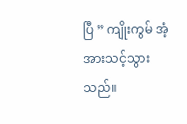ပြီ ” ကျိုးကွမ် အံ့အားသင့်သွားသည်။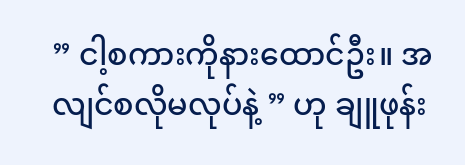” ငါ့စကားကိုနားထောင်ဦး။ အလျင်စလိုမလုပ်နဲ့ ” ဟု ချူဖုန်း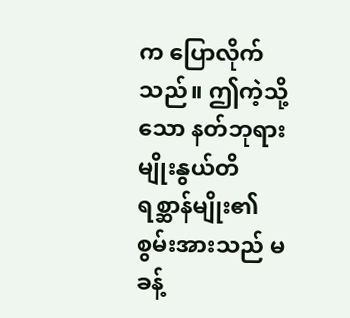က ပြောလိုက်သည်။ ဤကဲ့သို့သော နတ်ဘုရားမျိုးနွယ်တိရစ္ဆာန်မျိုး၏ စွမ်းအားသည် မခန့်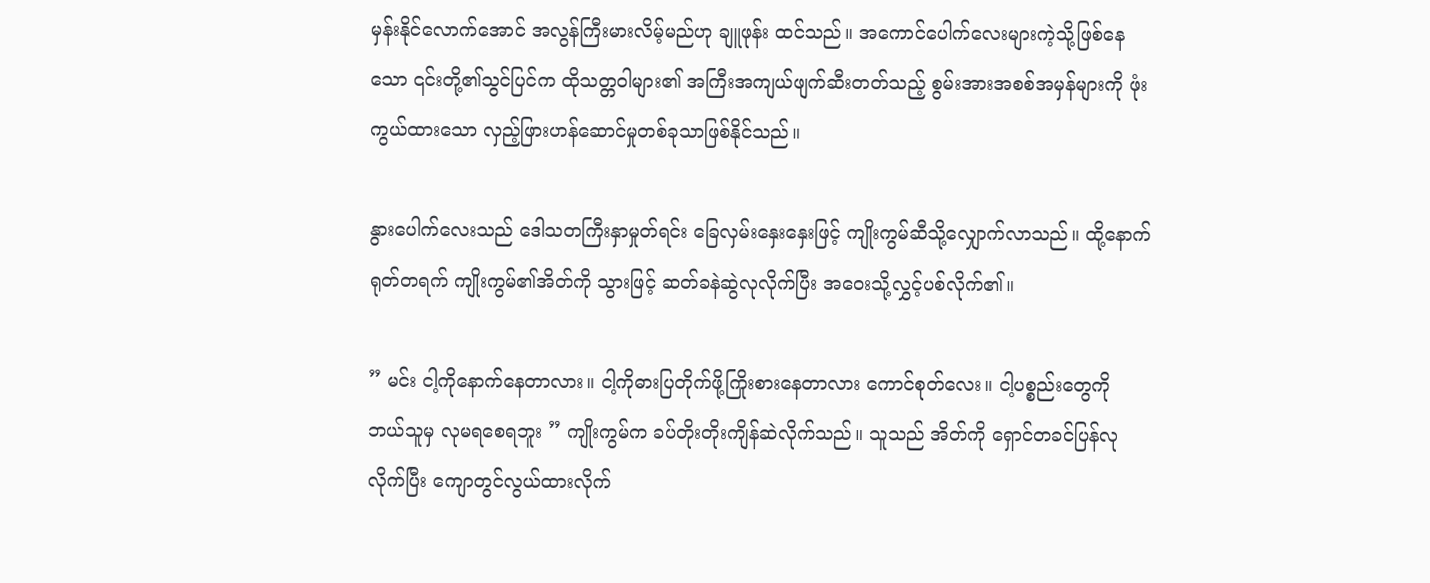မှန်းနိုင်လောက်အောင် အလွန်ကြီးမားလိမ့်မည်ဟု ချူဖုန်း ထင်သည်။ အကောင်ပေါက်လေးများကဲ့သို့ဖြစ်နေသော ၎င်းတို့၏သွင်ပြင်က ထိုသတ္တဝါများ၏ အကြီးအကျယ်ဖျက်ဆီးတတ်သည့် စွမ်းအားအစစ်အမှန်များကို ဖုံးကွယ်ထားသော လှည့်ဖြားဟန်ဆောင်မှုတစ်ခုသာဖြစ်နိုင်သည်။

နွားပေါက်လေးသည် ဒေါသတကြီးနှာမှုတ်ရင်း ခြေလှမ်းနှေးနှေးဖြင့် ကျိုးကွမ်ဆီသို့လျှောက်လာသည်။ ထို့နောက် ရုတ်တရက် ကျိုးကွမ်၏အိတ်ကို သွားဖြင့် ဆတ်ခနဲဆွဲလုလိုက်ပြီး အဝေးသို့လွှင့်ပစ်လိုက်၏။

” မင်း ငါ့ကိုနောက်နေတာလား။ ငါ့ကိုဓားပြတိုက်ဖို့ကြိုးစားနေတာလား ကောင်စုတ်လေး။ ငါ့ပစ္စည်းတွေကို ဘယ်သူမှ လုမရစေရဘူး ” ကျိုးကွမ်က ခပ်တိုးတိုးကျိန်ဆဲလိုက်သည်။ သူသည် အိတ်ကို ရှောင်တခင်ပြန်လုလိုက်ပြီး ကျောတွင်လွယ်ထားလိုက်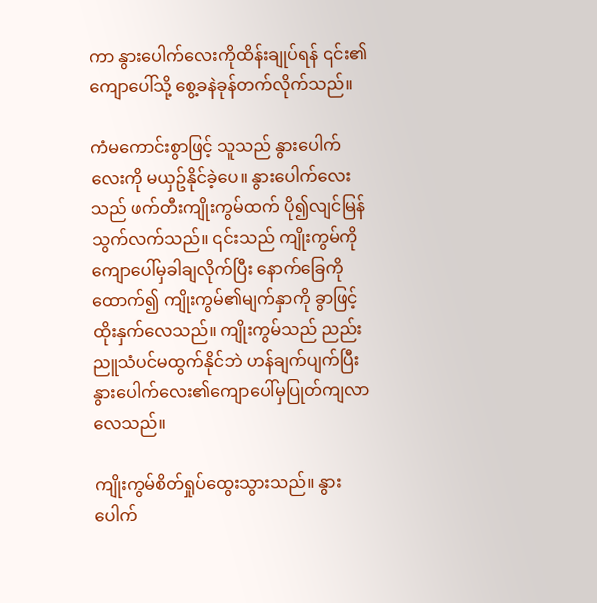ကာ နွားပေါက်လေးကိုထိန်းချုပ်ရန် ၎င်း၏ကျောပေါ်သို့ စွေ့ခနဲခုန်တက်လိုက်သည်။

ကံမကောင်းစွာဖြင့် သူသည် နွားပေါက်လေးကို မယှဥ်နိုင်ခဲ့ပေ။ နွားပေါက်လေးသည် ဖက်တီးကျိုးကွမ်ထက် ပို၍လျင်မြန်သွက်လက်သည်။ ၎င်းသည် ကျိုးကွမ်ကို ကျောပေါ်မှခါချလိုက်ပြီး နောက်ခြေကိုထောက်၍ ကျိုးကွမ်၏မျက်နှာကို ခွာဖြင့်ထိုးနှက်လေသည်။ ကျိုးကွမ်သည် ညည်းညူသံပင်မထွက်နိုင်ဘဲ ဟန်ချက်ပျက်ပြီး နွားပေါက်လေး၏ကျောပေါ်မှပြုတ်ကျလာလေသည်။

ကျိုးကွမ်စိတ်ရှုပ်ထွေးသွားသည်။ နွားပေါက်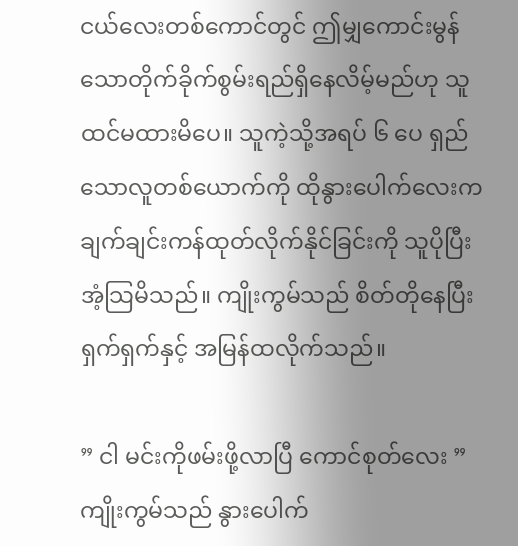ငယ်လေးတစ်ကောင်တွင် ဤမျှကောင်းမွန်သောတိုက်ခိုက်စွမ်းရည်ရှိနေလိမ့်မည်ဟု သူထင်မထားမိပေ။ သူကဲ့သို့အရပ် ၆ ပေ ရှည်သောလူတစ်ယောက်ကို ထိုနွားပေါက်လေးက ချက်ချင်းကန်ထုတ်လိုက်နိုင်ခြင်းကို သူပိုပြီးအံ့သြမိသည်။ ကျိုးကွမ်သည် စိတ်တိုနေပြီး ရှက်ရှက်နှင့် အမြန်ထလိုက်သည်။

” ငါ မင်းကိုဖမ်းဖို့လာပြီ ကောင်စုတ်လေး ” ကျိုးကွမ်သည် နွားပေါက်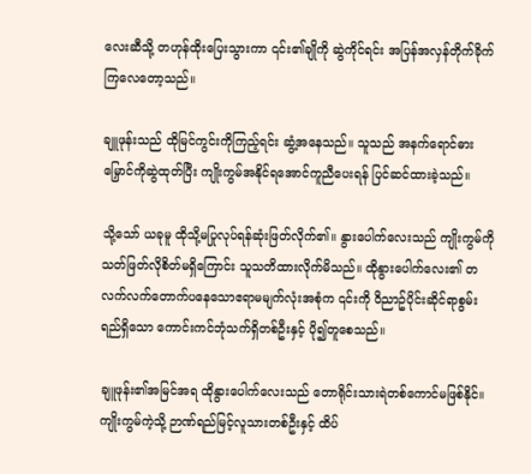လေးဆီသို့ တဟုန်ထိုးပြေးသွားကာ ၎င်း၏ချိုကို ဆွဲကိုင်ရင်း အပြန်အလှန်တိုက်ခိုက်ကြလေတော့သည်။

ချူဖုန်းသည် ထိုမြင်ကွင်းကိုကြည့်ရင်း ဆွံ့အနေသည်။ သူသည် အနက်ရောင်ဓားမြှောင်ကိုဆွဲထုတ်ပြီး ကျိုးကွမ်အနိုင်ရအောင်ကူညီပေးရန် ပြင်ဆင်ထားခဲ့သည်။

သို့သော် ယခုမူ ထိုသို့မပြုလုပ်ရန်ဆုံးဖြတ်လိုက်၏။ နွားပေါက်လေးသည် ကျိုးကွမ်ကို သတ်ဖြတ်လိုစိတ်မရှိကြောင်း သူသတိထားလိုက်မိသည်။ ထိုနွားပေါက်လေး၏ တလက်လက်တောက်ပနေသောဧရာမမျက်လုံးအစုံက ၎င်းကို ဝိညာဥ်ပိုင်းဆိုင်ရာစွမ်းရည်ရှိသော ကောင်းကင်ဘုံသက်ရှိတစ်ဦးနှင့် ပို၍တူစေသည်။

ချူဖုန်း၏အမြင်အရ ထိုနွားပေါက်လေးသည် တောရိုင်းသားရဲတစ်ကောင်မဖြစ်နိုင်။ ကျိုးကွမ်ကဲ့သို့ ဉာဏ်ရည်မြင့်လူသားတစ်ဦးနှင့် ထိပ်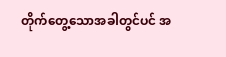တိုက်တွေ့သောအခါတွင်ပင် အ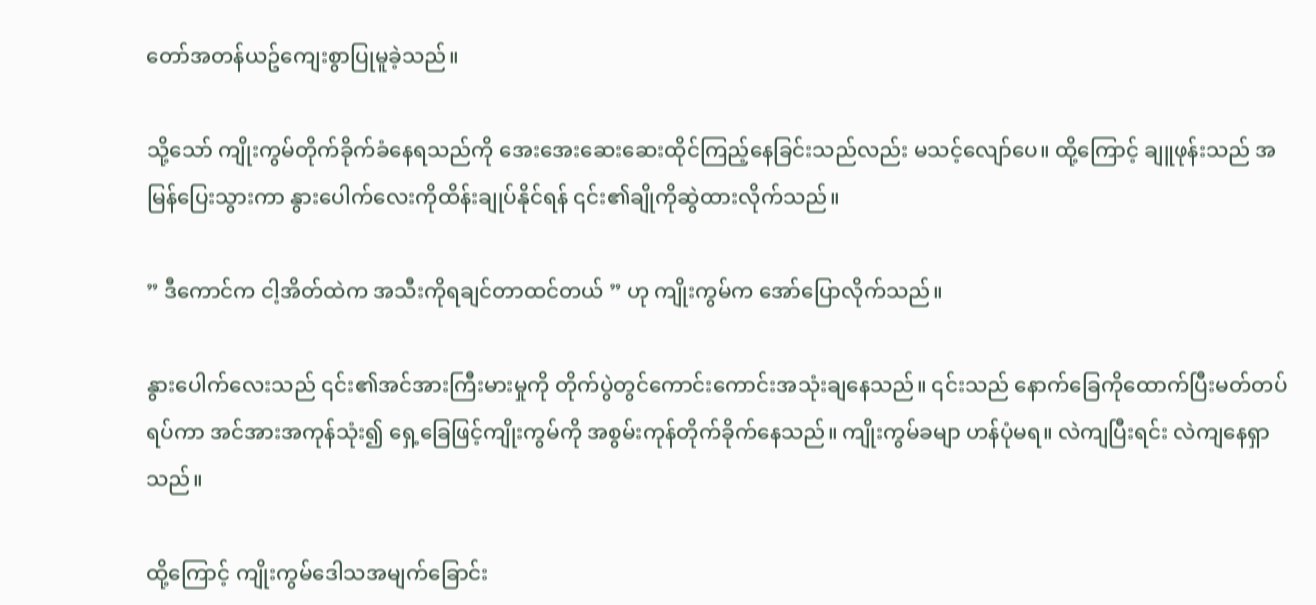တော်အတန်ယဥ်ကျေးစွာပြုမူခဲ့သည်။

သို့သော် ကျိုးကွမ်တိုက်ခိုက်ခံနေရသည်ကို အေးအေးဆေးဆေးထိုင်ကြည့်နေခြင်းသည်လည်း မသင့်လျော်ပေ။ ထို့ကြောင့် ချူဖုန်းသည် အမြန်ပြေးသွားကာ နွားပေါက်လေးကိုထိန်းချုပ်နိုင်ရန် ၎င်း၏ချိုကိုဆွဲထားလိုက်သည်။

” ဒီကောင်က ငါ့အိတ်ထဲက အသီးကိုရချင်တာထင်တယ် ” ဟု ကျိုးကွမ်က အော်ပြောလိုက်သည်။

နွားပေါက်လေးသည် ၎င်း၏အင်အားကြီးမားမှုကို တိုက်ပွဲတွင်ကောင်းကောင်းအသုံးချနေသည်။ ၎င်းသည် နောက်ခြေကိုထောက်ပြီးမတ်တပ်ရပ်ကာ အင်အားအကုန်သုံး၍ ရှေ့ခြေဖြင့်ကျိုးကွမ်ကို အစွမ်းကုန်တိုက်ခိုက်နေသည်။ ကျိုးကွမ်ခမျာ ဟန်ပုံမရ။ လဲကျပြီးရင်း လဲကျနေရှာသည်။

ထို့ကြောင့် ကျိုးကွမ်ဒေါသအမျက်ခြောင်း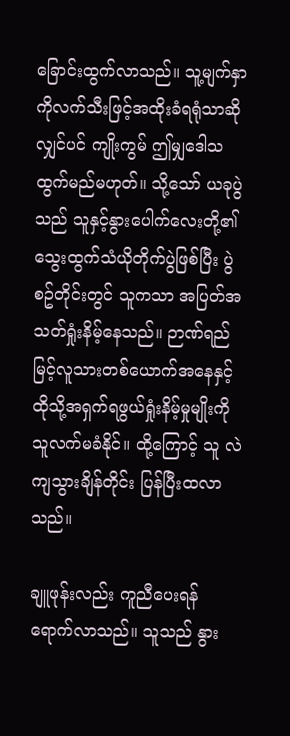ခြောင်းထွက်လာသည်။ သူ့မျက်နှာကိုလက်သီးဖြင့်အထိုးခံရရုံသာဆိုလျှင်ပင် ကျိုးကွမ် ဤမျှဒေါသထွက်မည်မဟုတ်။ သို့သော် ယခုပွဲသည် သူနှင့်နွားပေါက်လေးတို့၏ သွေးထွက်သံယိုတိုက်ပွဲဖြစ်ပြီး ပွဲစဥ်တိုင်းတွင် သူကသာ အပြတ်အသတ်ရှုံးနိမ့်နေသည်။ ဉာဏ်ရည်မြင့်လူသားတစ်ယောက်အနေနှင့် ထိုသို့အရှက်ရဖွယ်ရှုံးနိမ့်မှုမျိုးကို သူလက်မခံနိုင်။ ထို့ကြောင့် သူ လဲကျသွားချိန်တိုင်း ပြန်ပြီးထလာသည်။

ချူဖုန်းလည်း ကူညီပေးရန်ရောက်လာသည်။ သူသည် နွား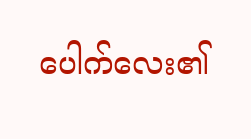ပေါက်လေး၏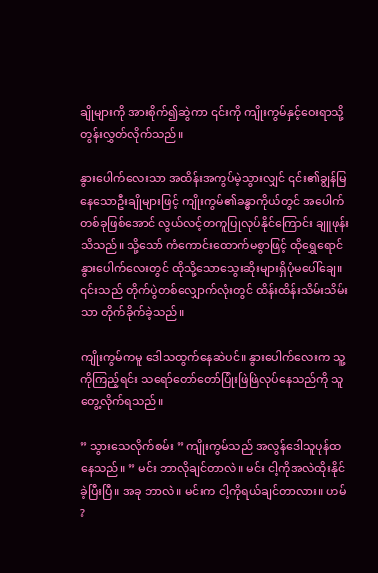ချိုများကို အားစိုက်၍ဆွဲကာ ၎င်းကို ကျိုးကွမ်နှင့်ဝေးရာသို့ တွန်းလွှတ်လိုက်သည်။

နွားပေါက်လေးသာ အထိန်းအကွပ်မဲ့သွားလျှင် ၎င်း၏ချွန်မြနေသောဦးချိုများဖြင့် ကျိုးကွမ်၏ခန္ဓာကိုယ်တွင် အပေါက်တစ်ခုဖြစ်အောင် လွယ်လင့်တကူပြုလုပ်နိုင်ကြောင်း ချူဖုန်းသိသည်။ သို့သော် ကံကောင်းထောက်မစွာဖြင့် ထိုရွှေရောင်နွားပေါက်လေးတွင် ထိုသို့သောသွေးဆိုးများရှိပုံမပေါ်ချေ။ ၎င်းသည် တိုက်ပွဲတစ်လျှောက်လုံးတွင် ထိန်းထိန်းသိမ်းသိမ်းသာ တိုက်ခိုက်ခဲ့သည်။

ကျိုးကွမ်ကမူ ဒေါသထွက်နေဆဲပင်။ နွားပေါက်လေးက သူ့ကိုကြည့်ရင်း သရော်တော်တော်ပြုံးဖြဲဖြဲလုပ်နေသည်ကို သူ တွေ့လိုက်ရသည်။

” သွားသေလိုက်စမ်း ” ကျိုးကွမ်သည် အလွန်ဒေါသူပုန်ထနေသည်။ ” မင်း ဘာလိုချင်တာလဲ။ မင်း ငါ့ကိုအလဲထိုးနိုင်ခဲ့ပြီးပြီ။ အခု ဘာလဲ။ မင်းက ငါ့ကိုရယ်ချင်တာလား။ ဟမ် ?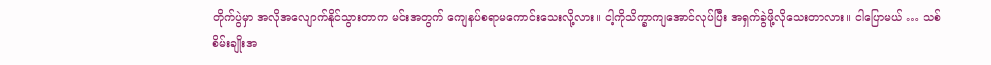တိုက်ပွဲမှာ အလိုအလျောက်နိုင်သွားတာက မင်းအတွက် ကျေနပ်စရာမကောင်းသေးလို့လား။ ငါ့ကိုသိက္ခာကျအောင်လုပ်ပြီး အရှက်ခွဲဖို့လိုသေးတာလား။ ငါပြောမယ် … သစ်စိမ်းချိုးအ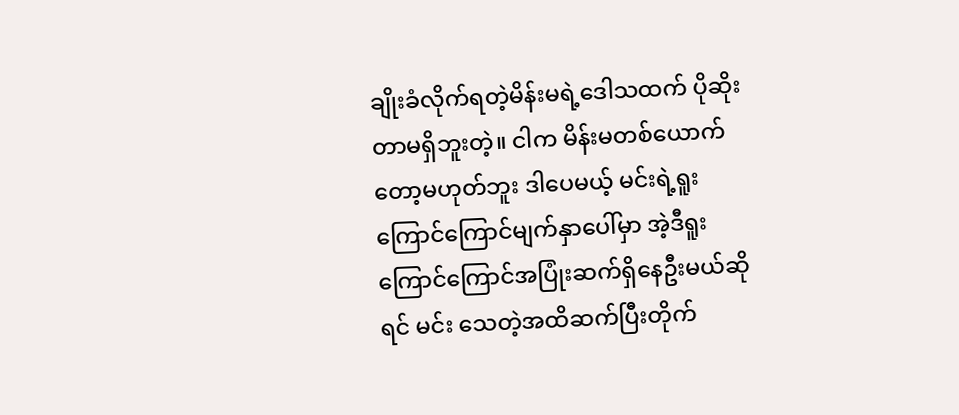ချိုးခံလိုက်ရတဲ့မိန်းမရဲ့ဒေါသထက် ပိုဆိုးတာမရှိဘူးတဲ့။ ငါက မိန်းမတစ်ယောက်တော့မဟုတ်ဘူး ဒါပေမယ့် မင်းရဲ့ရူးကြောင်ကြောင်မျက်နှာပေါ်မှာ အဲ့ဒီရူးကြောင်ကြောင်အပြုံးဆက်ရှိနေဦးမယ်ဆိုရင် မင်း သေတဲ့အထိဆက်ပြီးတိုက်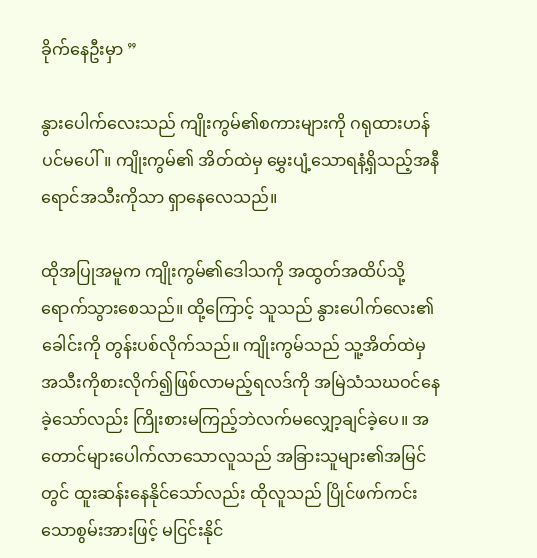ခိုက်နေဦးမှာ ”

နွားပေါက်လေးသည် ကျိုးကွမ်၏စကားများကို ဂရုထားဟန်ပင်မပေါ်။ ကျိုးကွမ်၏ အိတ်ထဲမှ မွှေးပျံ့သောရနံ့ရှိသည့်အနီရောင်အသီးကိုသာ ရှာနေလေသည်။

ထိုအပြုအမူက ကျိုးကွမ်၏ဒေါသကို အထွတ်အထိပ်သို့ရောက်သွားစေသည်။ ထို့ကြောင့် သူသည် နွားပေါက်လေး၏ခေါင်းကို တွန်းပစ်လိုက်သည်။ ကျိုးကွမ်သည် သူ့အိတ်ထဲမှ အသီးကိုစားလိုက်၍ဖြစ်လာမည့်ရလဒ်ကို အမြဲသံသဃဝင်နေခဲ့သော်လည်း ကြိုးစားမကြည့်ဘဲလက်မလျှော့ချင်ခဲ့ပေ။ အတောင်များပေါက်လာသောလူသည် အခြားသူများ၏အမြင်တွင် ထူးဆန်းနေနိုင်သော်လည်း ထိုလူသည် ပြိုင်ဖက်ကင်းသောစွမ်းအားဖြင့် မငြင်းနိုင်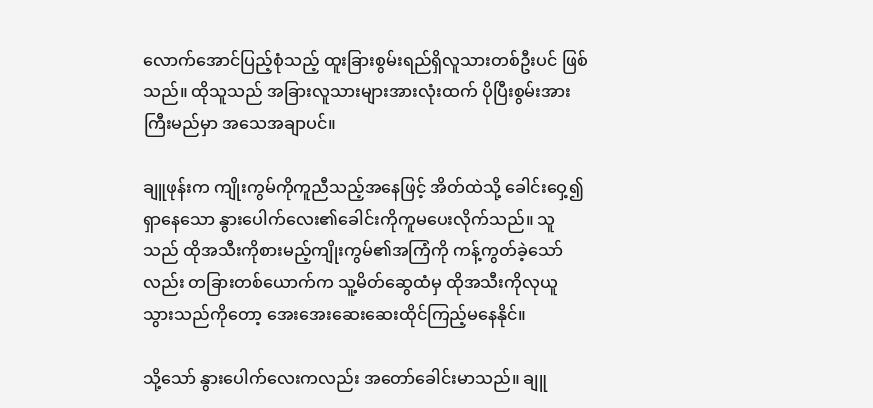လောက်အောင်ပြည့်စုံသည့် ထူးခြားစွမ်းရည်ရှိလူသားတစ်ဦးပင် ဖြစ်သည်။ ထိုသူသည် အခြားလူသားများအားလုံးထက် ပိုပြီးစွမ်းအားကြီးမည်မှာ အသေအချာပင်။

ချူဖုန်းက ကျိုးကွမ်ကိုကူညီသည့်အနေဖြင့် အိတ်ထဲသို့ ခေါင်းဝှေ့၍ရှာနေသော နွားပေါက်လေး၏ခေါင်းကိုကူမပေးလိုက်သည်။ သူသည် ထိုအသီးကိုစားမည့်ကျိုးကွမ်၏အကြံကို ကန့်ကွတ်ခဲ့သော်လည်း တခြားတစ်ယောက်က သူ့မိတ်ဆွေထံမှ ထိုအသီးကိုလုယူသွားသည်ကိုတော့ အေးအေးဆေးဆေးထိုင်ကြည့်မနေနိုင်။

သို့သော် နွားပေါက်လေးကလည်း အတော်ခေါင်းမာသည်။ ချူ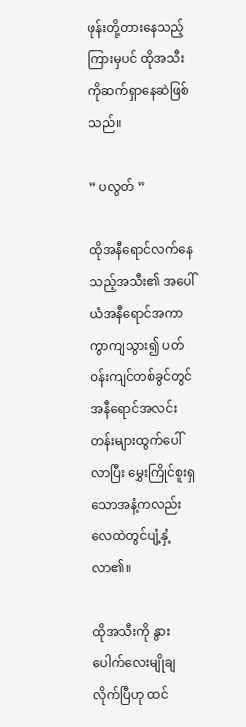ဖုန်းတို့တားနေသည့်ကြားမှပင် ထိုအသီးကိုဆက်ရှာနေဆဲဖြစ်သည်။

” ပလွတ် ”

ထိုအနီရောင်လက်နေသည့်အသီး၏ အပေါ်ယံအနီရောင်အကာကွာကျသွား၍ ပတ်ဝန်းကျင်တစ်ခွင်တွင် အနီရောင်အလင်းတန်းများထွက်ပေါ်လာပြီး မွှေးကြိုင်စူးရှသောအနံ့ကလည်း လေထဲတွင်ပျံ့နှံ့လာ၏။

ထိုအသီးကို နွားပေါက်လေးမျိုချလိုက်ပြီဟု ထင်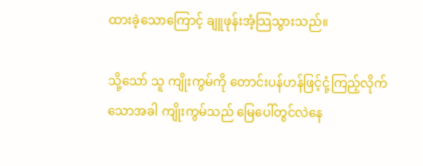ထားခဲ့သောကြောင့် ချူဖုန်းအံ့သြသွားသည်။

သို့သော် သူ ကျိုးကွမ်ကို တောင်းပန်ဟန်ဖြင့်ငုံ့ကြည့်လိုက်သောအခါ ကျိုးကွမ်သည် မြေပေါ်တွင်လဲနေ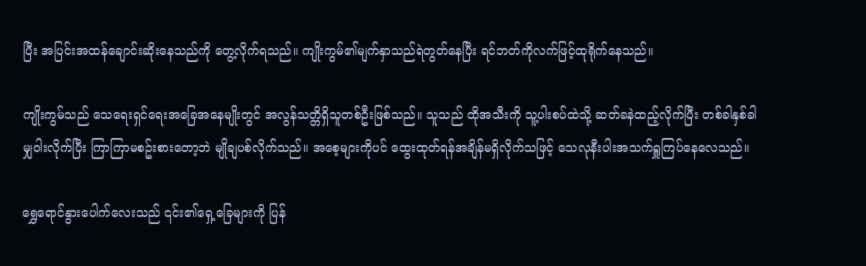ပြီး အပြင်းအထန်ချောင်းဆိုးနေသည်ကို တွေ့လိုက်ရသည်။ ကျိုးကွမ်၏မျက်နှာသည်ရဲတွတ်နေပြီး ရင်ဘတ်ကိုလက်ဖြင့်ထုရိုက်နေသည်။

ကျိုးကွမ်သည် သေရေးရှင်ရေးအခြေအနေမျိုးတွင် အလွန်သတ္တိရှိသူတစ်ဦးဖြစ်သည်။ သူသည် ထိုအသီးကို သူ့ပါးစပ်ထဲသို့ ဆတ်ခနဲထည့်လိုက်ပြီး တစ်ခါနှစ်ခါမျှဝါးလိုက်ပြီး ကြာကြာမစဥ်းစားတော့ဘဲ မျိုချပစ်လိုက်သည်။ အစေ့များကိုပင် ထွေးထုတ်ရန်အချိန်မရှိလိုက်သဖြင့် သေလုနီးပါးအသက်ရှူကြပ်နေလေသည်။

ရွှေရောင်နွားပေါက်လေးသည် ၎င်း၏ရှေ့ခြေများကို ပြန်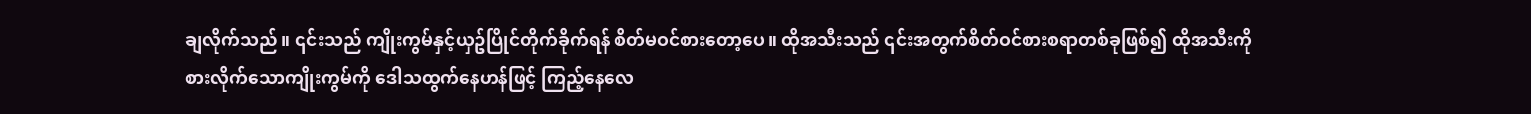ချလိုက်သည်။ ၎င်းသည် ကျိုးကွမ်နှင့်ယှဥ်ပြိုင်တိုက်ခိုက်ရန် စိတ်မဝင်စားတော့ပေ။ ထိုအသီးသည် ၎င်းအတွက်စိတ်ဝင်စားစရာတစ်ခုဖြစ်၍ ထိုအသီးကိုစားလိုက်သောကျိုးကွမ်ကို ဒေါသထွက်နေဟန်ဖြင့် ကြည့်နေလေ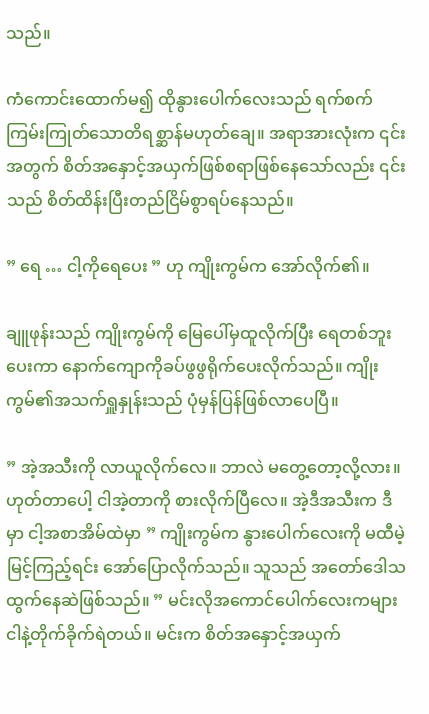သည်။

ကံကောင်းထောက်မ၍ ထိုနွားပေါက်လေးသည် ရက်စက်ကြမ်းကြုတ်သောတိရစ္ဆာန်မဟုတ်ချေ။ အရာအားလုံးက ၎င်းအတွက် စိတ်အနှောင့်အယှက်ဖြစ်စရာဖြစ်နေသော်လည်း ၎င်းသည် စိတ်ထိန်းပြီးတည်ငြိမ်စွာရပ်နေသည်။

” ရေ … ငါ့ကိုရေပေး ” ဟု ကျိုးကွမ်က အော်လိုက်၏။

ချူဖုန်းသည် ကျိုးကွမ်ကို မြေပေါ်မှထူလိုက်ပြီး ရေတစ်ဘူးပေးကာ နောက်ကျောကိုခပ်ဖွဖွရိုက်ပေးလိုက်သည်။ ကျိုးကွမ်၏အသက်ရှူနှုန်းသည် ပုံမှန်ပြန်ဖြစ်လာပေပြီ။

” အဲ့အသီးကို လာယူလိုက်လေ။ ဘာလဲ မတွေ့တော့လို့လား။ ဟုတ်တာပေါ့ ငါအဲ့တာကို စားလိုက်ပြီလေ။ အဲ့ဒီအသီးက ဒီမှာ ငါ့အစာအိမ်ထဲမှာ ” ကျိုးကွမ်က နွားပေါက်လေးကို မထီမဲ့မြင့်ကြည့်ရင်း အော်ပြောလိုက်သည်။ သူသည် အတော်ဒေါသထွက်နေဆဲဖြစ်သည်။ ” မင်းလိုအကောင်ပေါက်လေးကများ ငါနဲ့တိုက်ခိုက်ရဲတယ်။ မင်းက စိတ်အနှောင့်အယှက်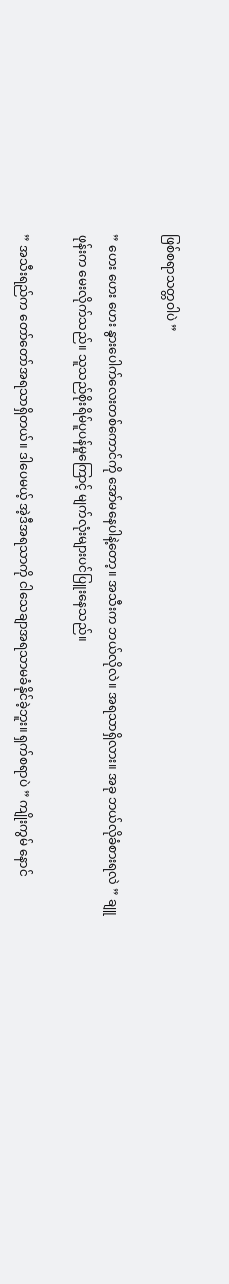ဖြစ်စရာသတ္တဝါပဲ ”

” ဟေး ဟေး ဟေး နွားပေါက်လေးတစ်ကောင်ကို အော်မနေပါနဲ့တော့။ အသီးက ဘယ်လိုလဲ။ အရသာရှိလား။ အခု ဘယ်လိုခံစားရလဲ ” ချူဖုန်းက မေးလိုက်သည်။ သူသည်စိုးရိမ်ပူပန်မှုကြောင့် မျက်လုံးများပင်ပြူးနေသည်။

” အသီးရည်က တော်တော်အရသာရှိတယ်။ ဒါပေမယ့် အဲ့ဒီအရသာကို ငါသေချာအရသာမခံနိုင်ခဲ့ဘူး။ ရှက်စရာပဲ ” ကျိုးကွမ် နောင်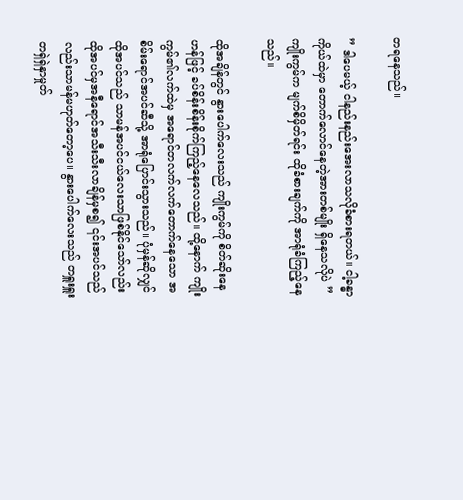တရနေသည်။

” ဒါပေမယ့် ငါနည်းနည်းအေးလာသလိုခံစားရတယ်။ ငါ့ခန္ဓာကိုယ်ထဲမှာ တောက်လောင်နေတဲ့အားတစ်မျိုး ရှိနေသလိုပဲ ” ကျိုးကွမ်က မျက်စိမှိတ်ရင်း ထိုခံစားချက်ကို အာရုံခံကြည့်နေသည်။

ထိုအချိန်တွင် နွားပေါက်လေးသည် ကျိုးကွမ်ကို စိတ်ဆိုးနေဟန်ဖြင့် ခပ်စိန်းစိန်းစိုက်ကြည့်နေလေသည်။ ထို့နောက် ကျိုးကွမ်၏လက်ထဲမှ အရောင်တလက်လက်တောက်နေသော အစိမ်းရောင်အပင်ဆီသို့ အာရုံပြောင်းသွားသည်။ ပုံမှန်ဆိုလျှင် ထိုအပင်သည် သာမန်အပင်ငယ်လေးသာဖြစ်နိုင်သော်လည်း ထိုအပင်မှအနီရောင်အသီးသီးလာချိန်မှစ၍ ၎င်းအပင်သည်လည်းသာမန်မဟုတ်တော့ပေ။ နွားပေါက်လေးသည် တရှူးရှူးတရှဲရှဲနှာမှုတ်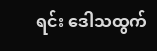ရင်း ဒေါသထွက်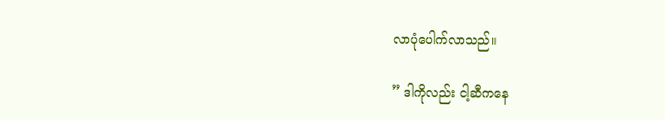လာပုံပေါက်လာသည်။

” ဒါကိုလည်း ငါ့ဆီကနေ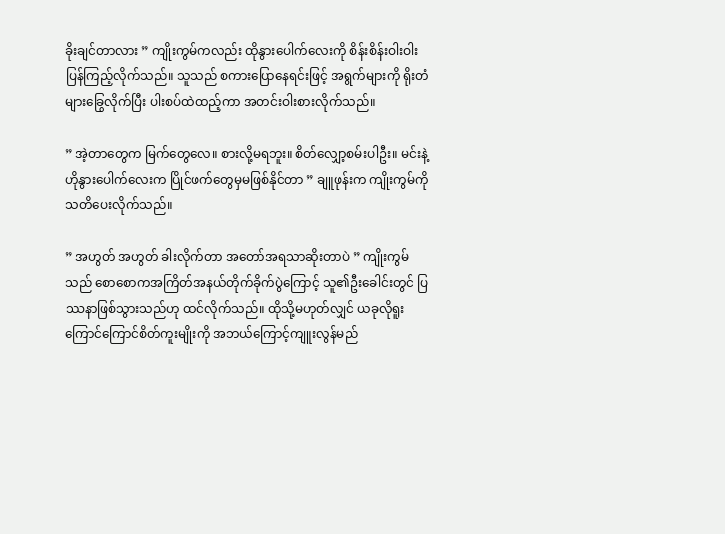ခိုးချင်တာလား ” ကျိုးကွမ်ကလည်း ထိုနွားပေါက်လေးကို စိန်းစိန်းဝါးဝါးပြန်ကြည့်လိုက်သည်။ သူသည် စကားပြောနေရင်းဖြင့် အရွက်များကို ရိုးတံများခြွေလိုက်ပြီး ပါးစပ်ထဲထည့်ကာ အတင်းဝါးစားလိုက်သည်။

” အဲ့တာတွေက မြက်တွေလေ။ စားလို့မရဘူး။ စိတ်လျှော့စမ်းပါဦး။ မင်းနဲ့ ဟိုနွားပေါက်လေးက ပြိုင်ဖက်တွေမှမဖြစ်နိုင်တာ ” ချူဖုန်းက ကျိုးကွမ်ကို သတိပေးလိုက်သည်။

” အဟွတ် အဟွတ် ခါးလိုက်တာ အတော်အရသာဆိုးတာပဲ ” ကျိုးကွမ်သည် စောစောကအကြိတ်အနယ်တိုက်ခိုက်ပွဲကြောင့် သူ၏ဦးခေါင်းတွင် ပြဿနာဖြစ်သွားသည်ဟု ထင်လိုက်သည်။ ထိုသို့မဟုတ်လျှင် ယခုလိုရူးကြောင်ကြောင်စိတ်ကူးမျိုးကို အဘယ်ကြောင့်ကျူးလွန်မည်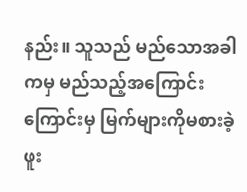နည်း။ သူသည် မည်သောအခါကမှ မည်သည့်အကြောင်းကြောင်းမှ မြက်များကိုမစားခဲ့ဖူး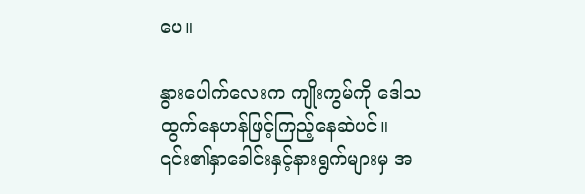ပေ။

နွားပေါက်လေးက ကျိုးကွမ်ကို ဒေါသထွက်နေဟန်ဖြင့်ကြည့်နေဆဲပင်။ ၎င်း၏နှာခေါင်းနှင့်နားရွက်များမှ အ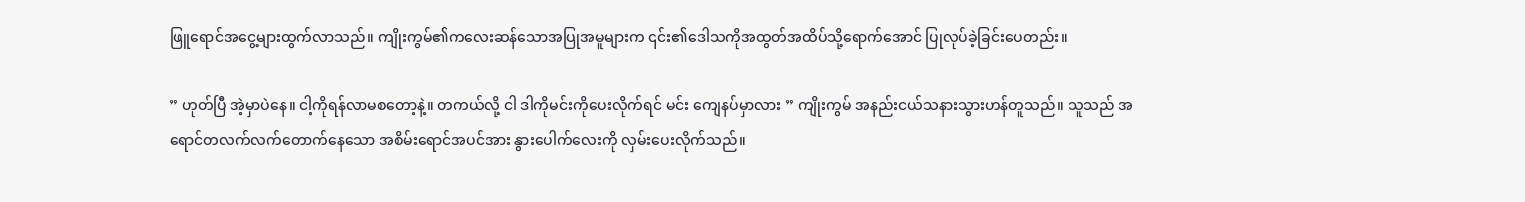ဖြူရောင်အငွေ့များထွက်လာသည်။ ကျိုးကွမ်၏ကလေးဆန်သောအပြုအမူများက ၎င်း၏ဒေါသကိုအထွတ်အထိပ်သို့ရောက်အောင် ပြုလုပ်ခဲ့ခြင်းပေတည်း။

” ဟုတ်ပြီ အဲ့မှာပဲနေ။ ငါ့ကိုရန်လာမစတော့နဲ့။ တကယ်လို့ ငါ ဒါကိုမင်းကိုပေးလိုက်ရင် မင်း ကျေနပ်မှာလား ” ကျိုးကွမ် အနည်းငယ်သနားသွားဟန်တူသည်။ သူသည် အရောင်တလက်လက်တောက်နေသော အစိမ်းရောင်အပင်အား နွားပေါက်လေးကို လှမ်းပေးလိုက်သည်။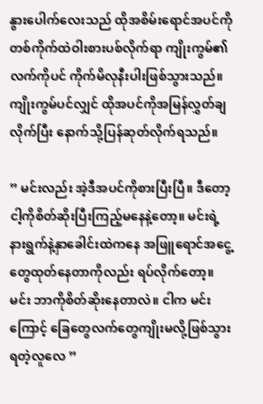နွားပေါက်လေးသည် ထိုအစိမ်းရောင်အပင်ကို တစ်ကိုက်ထဲဝါးစားပစ်လိုက်ရာ ကျိုးကွမ်၏လက်ကိုပင် ကိုက်မိလုနီးပါးဖြစ်သွားသည်။ ကျိုးကွမ်ပင်လျှင် ထိုအပင်ကိုအမြန်လွှတ်ချလိုက်ပြီး နောက်သို့ပြန်ဆုတ်လိုက်ရသည်။

” မင်းလည်း အဲ့ဒီအပင်ကိုစားပြီးပြီ။ ဒီတော့ ငါ့ကိုစိတ်ဆိုးပြီးကြည့်မနေနဲ့တော့။ မင်းရဲ့နားရွက်နဲ့နှာခေါင်းထဲကနေ အဖြူရောင်အငွေ့တွေထုတ်နေတာကိုလည်း ရပ်လိုက်တော့။ မင်း ဘာကိုစိတ်ဆိုးနေတာလဲ။ ငါက မင်းကြောင့် ခြေတွေလက်တွေကျိုးမလို့ဖြစ်သွားရတဲ့လူလေ ”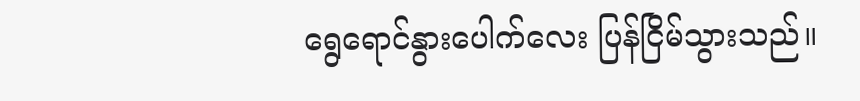ရွေရောင်နွားပေါက်လေး ပြန်ငြိမ်သွားသည်။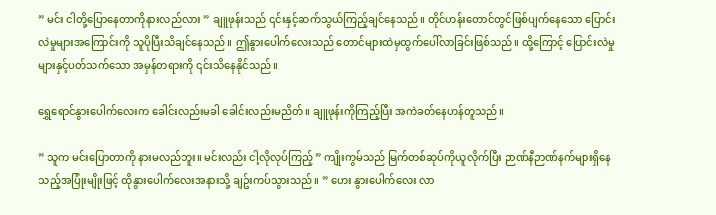” မင်း ငါတို့ပြောနေတာကိုနားလည်လား ” ချူဖုန်းသည် ၎င်းနှင့်ဆက်သွယ်ကြည့်ချင်နေသည်။ တိုင်ဟန်းတောင်တွင်ဖြစ်ပျက်နေသော ပြောင်းလဲမှုများအကြောင်းကို သူပိုပြီးသိချင်နေသည်။ ဤနွားပေါက်လေးသည် တောင်များထဲမှထွက်ပေါ်လာခြင်းဖြစ်သည်။ ထို့ကြောင့် ပြောင်းလဲမှုများနှင့်ပတ်သက်သော အမှန်တရားကို ၎င်းသိနေနိုင်သည်။

ရွှေရောင်နွားပေါက်လေးက ခေါင်းလည်းမခါ ခေါင်းလည်းမညိတ်။ ချူဖုန်းကိုကြည့်ပြီး အကဲခတ်နေဟန်တူသည်။

” သူက မင်းပြောတာကို နားမလည်ဘူး။ မင်းလည်း ငါ့လိုလုပ်ကြည့် ” ကျိုးကွမ်သည် မြက်တစ်ဆုပ်ကိုယူလိုက်ပြီး ဉာဏ်နီဉာဏ်နက်များရှိနေသည့်အပြုံးမျိုးဖြင့် ထိုနွားပေါက်လေးအနားသို့ ချဥ်းကပ်သွားသည်။ ” ဟေး နွားပေါက်လေး လာ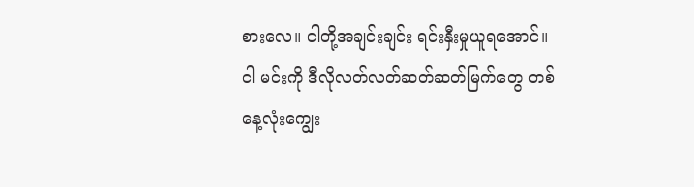စားလေ။ ငါတို့အချင်းချင်း ရင်းနှီးမှုယူရအောင်။ ငါ မင်းကို ဒီလိုလတ်လတ်ဆတ်ဆတ်မြက်တွေ တစ်နေ့လုံးကျွေး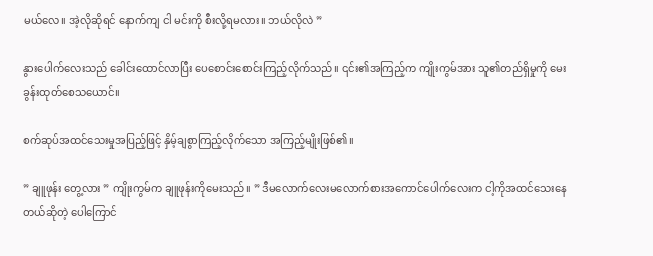မယ်လေ။ အဲ့လိုဆိုရင် နောက်ကျ ငါ မင်းကို စီးလို့ရမလား။ ဘယ်လိုလဲ ”

နွားပေါက်လေးသည် ခေါင်းထောင်လာပြီး ပေစောင်းစောင်းကြည့်လိုက်သည်။ ၎င်း၏အကြည့်က ကျိုးကွမ်အား သူ၏တည်ရှိမှုကို မေးခွန်းထုတ်စေသယောင်။

စက်ဆုပ်အထင်သေးမှုအပြည့်ဖြင့် နှိမ့်ချစွာကြည့်လိုက်သော အကြည့်မျိုးဖြစ်၏။

” ချူဖုန်း တွေ့လား ” ကျိုးကွမ်က ချူဖုန်းကိုမေးသည်။ ” ဒီမလောက်လေးမလောက်စားအကောင်ပေါက်လေးက ငါ့ကိုအထင်သေးနေတယ်ဆိုတဲ့ ပေါကြောင်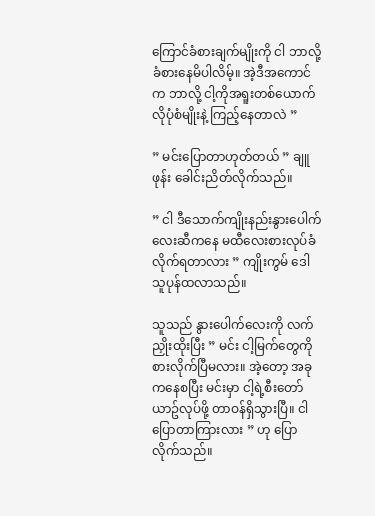ကြောင်ခံစားချက်မျိုးကို ငါ ဘာလို့ခံစားနေမိပါလိမ့်။ အဲ့ဒီအကောင်က ဘာလို့ ငါ့ကိုအရူးတစ်ယောက်လိုပုံစံမျိုးနဲ့ ကြည့်နေတာလဲ ”

” မင်းပြောတာဟုတ်တယ် ” ချူဖုန်း ခေါင်းညိတ်လိုက်သည်။

” ငါ ဒီသောက်ကျိုးနည်းနွားပေါက်လေးဆီကနေ မထီလေးစားလုပ်ခံလိုက်ရတာလား ” ကျိုးကွမ် ဒေါသူပုန်ထလာသည်။

သူသည် နွားပေါက်လေးကို လက်ညှိုးထိုးပြီး ” မင်း ငါ့မြက်တွေကိုစားလိုက်ပြီမလား။ အဲ့တော့ အခုကနေစပြီး မင်းမှာ ငါ့ရဲ့စီးတော်ယာဥ်လုပ်ဖို့ တာဝန်ရှိသွားပြီ။ ငါပြောတာကြားလား ” ဟု ပြောလိုက်သည်။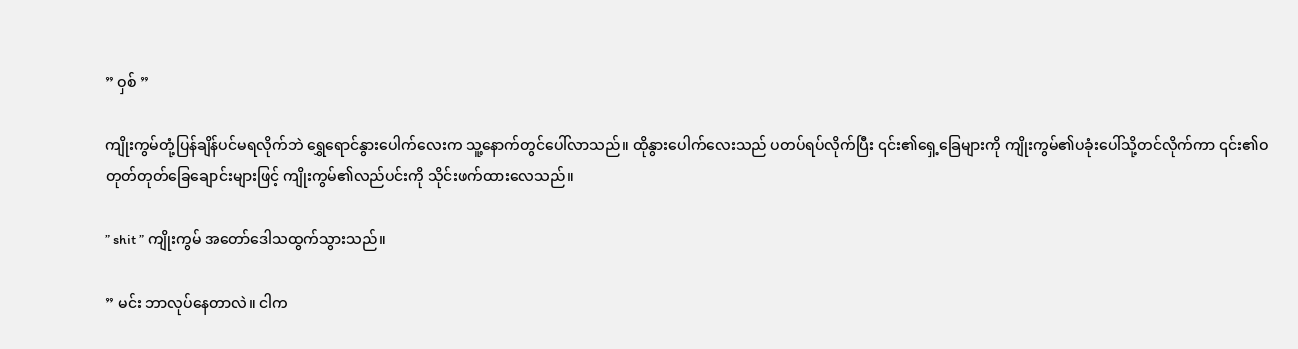” ဝှစ် ”

ကျိုးကွမ်တုံ့ပြန်ချိန်ပင်မရလိုက်ဘဲ ရွှေရောင်နွားပေါက်လေးက သူ့နောက်တွင်ပေါ်လာသည်။ ထိုနွားပေါက်လေးသည် ပတပ်ရပ်လိုက်ပြီး ၎င်း၏ရှေ့ခြေများကို ကျိုးကွမ်၏ပခုံးပေါ်သို့တင်လိုက်ကာ ၎င်း၏ဝတုတ်တုတ်ခြေချောင်းများဖြင့် ကျိုးကွမ်၏လည်ပင်းကို သိုင်းဖက်ထားလေသည်။

” shit ” ကျိုးကွမ် အတော်ဒေါသထွက်သွားသည်။

” မင်း ဘာလုပ်နေတာလဲ။ ငါက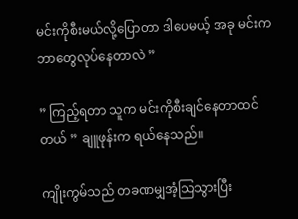မင်းကိုစီးမယ်လို့ပြောတာ ဒါပေမယ့် အခု မင်းကဘာတွေလုပ်နေတာလဲ ”

” ကြည့်ရတာ သူက မင်းကိုစီးချင်နေတာထင်တယ် ” ချူဖုန်းက ရယ်နေသည်။

ကျိုးကွမ်သည် တခဏမျှအံ့သြသွားပြီး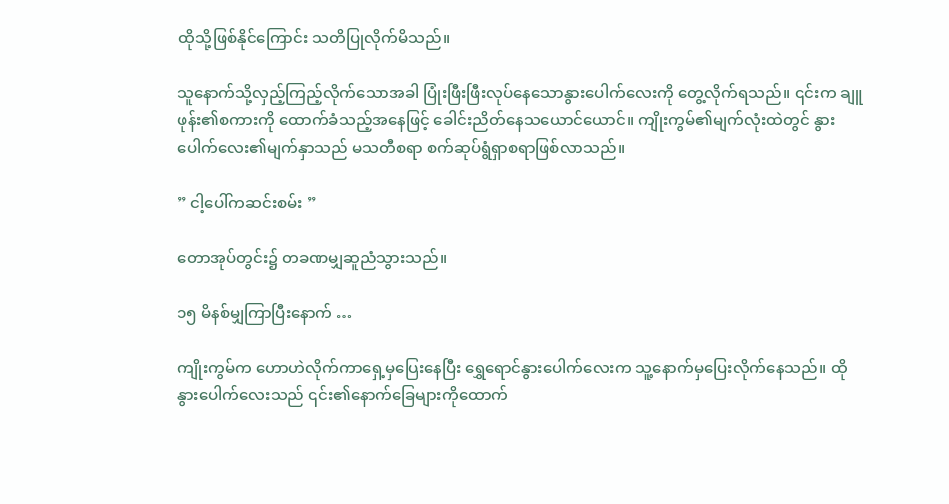ထိုသို့ဖြစ်နိုင်ကြောင်း သတိပြုလိုက်မိသည်။

သူနောက်သို့လှည့်ကြည့်လိုက်သောအခါ ပြုံးဖြီးဖြီးလုပ်နေသောနွားပေါက်လေးကို တွေ့လိုက်ရသည်။ ၎င်းက ချူဖုန်း၏စကားကို ထောက်ခံသည့်အနေဖြင့် ခေါင်းညိတ်နေသယောင်ယောင်။ ကျိုးကွမ်၏မျက်လုံးထဲတွင် နွားပေါက်လေး၏မျက်နှာသည် မသတီစရာ စက်ဆုပ်ရွံရှာစရာဖြစ်လာသည်။

” ငါ့ပေါ်ကဆင်းစမ်း ”

တောအုပ်တွင်း၌ တခဏမျှဆူညံသွားသည်။

၁၅ မိနစ်မျှကြာပြီးနောက် …

ကျိုးကွမ်က ဟောဟဲလိုက်ကာရှေ့မှပြေးနေပြီး ရွှေရောင်နွားပေါက်လေးက သူ့နောက်မှပြေးလိုက်နေသည်။ ထိုနွားပေါက်လေးသည် ၎င်း၏နောက်ခြေများကိုထောက်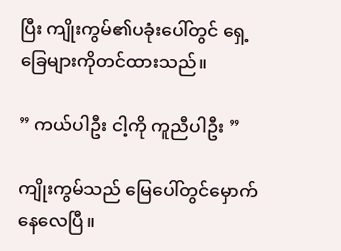ပြီး ကျိုးကွမ်၏ပခုံးပေါ်တွင် ရှေ့ခြေများကိုတင်ထားသည်။

” ကယ်ပါဦး ငါ့ကို ကူညီပါဦး ”

ကျိုးကွမ်သည် မြေပေါ်တွင်မှောက်နေလေပြီ။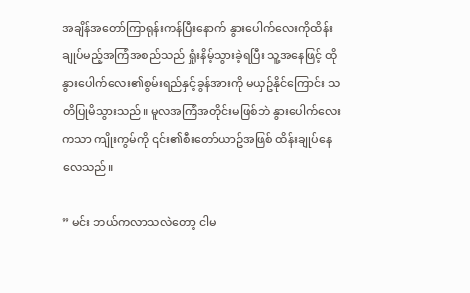အချိန်အတော်ကြာရုန်းကန်ပြီးနောက် နွားပေါက်လေးကိုထိန်းချုပ်မည့်အကြံအစည်သည် ရှုံးနိမ့်သွားခဲ့ရပြီး သူ့အနေဖြင့် ထိုနွားပေါက်လေး၏စွမ်းရည်နှင့်ခွန်အားကို မယှဥ်နိုင်ကြောင်း သတိပြုမိသွားသည်။ မူလအကြံအတိုင်းမဖြစ်ဘဲ နွားပေါက်လေးကသာ ကျိုးကွမ်ကို ၎င်း၏စီးတော်ယာဥ်အဖြစ် ထိန်းချုပ်နေလေသည်။

” မင်း ဘယ်ကလာသလဲတော့ ငါမ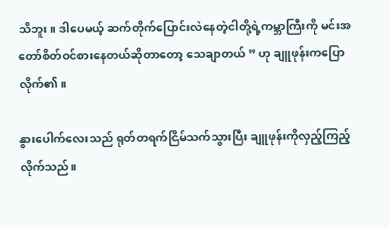သိဘူး။ ဒါပေမယ့် ဆက်တိုက်ပြောင်းလဲနေတဲ့ငါတို့ရဲ့ကမ္ဘာကြီးကို မင်းအတော်စိတ်ဝင်စားနေတယ်ဆိုတာတော့ သေချာတယ် ” ဟု ချူဖုန်းကပြောလိုက်၏။

နွားပေါက်လေးသည် ရုတ်တရက်ငြိမ်သက်သွားပြီး ချူဖုန်းကိုလှည့်ကြည့်လိုက်သည်။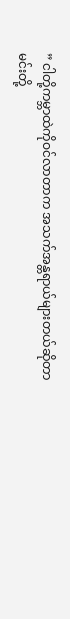” ငါတို့ကမ္ဘာထဲကိုဝင်လာတာက အသက်အန္တရာယ်များတယ်ဆိုတာ မင်းတို့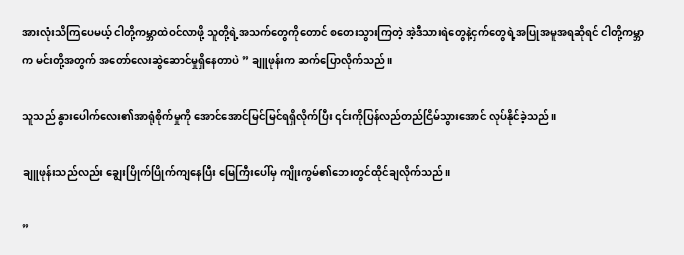အားလုံးသိကြပေမယ့် ငါတို့ကမ္ဘာထဲဝင်လာဖို့ သူတို့ရဲ့အသက်တွေကိုတောင် စတေးသွားကြတဲ့ အဲ့ဒီသားရဲတွေနဲ့ငှက်တွေရဲ့အပြုအမူအရဆိုရင် ငါတို့ကမ္ဘာက မင်းတို့အတွက် အတော်လေးဆွဲဆောင်မှုရှိနေတာပဲ ” ချူဖုန်းက ဆက်ပြောလိုက်သည်။

သူသည် နွားပေါက်လေး၏အာရုံစိုက်မှုကို အောင်အောင်မြင်မြင်ရရှိလိုက်ပြီး ၎င်းကိုပြန်လည်တည်ငြိမ်သွားအောင် လုပ်နိုင်ခဲ့သည်။

ချူဖုန်းသည်လည်း ချွေးပြိုက်ပြိုက်ကျနေပြီး မြေကြီးပေါ်မှ ကျိုးကွမ်၏ဘေးတွင်ထိုင်ချလိုက်သည်။

”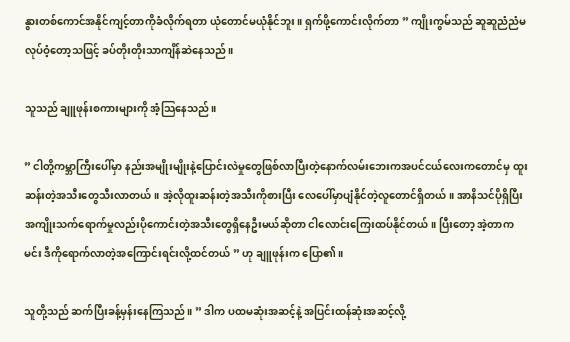နွားတစ်ကောင်အနိုင်ကျင့်တာကိုခံလိုက်ရတာ ယုံတောင်မယုံနိုင်ဘူး။ ရှက်ဖို့ကောင်းလိုက်တာ ” ကျိုးကွမ်သည် ဆူဆူညံညံမလုပ်ဝံ့တော့သဖြင့် ခပ်တိုးတိုးသာကျိန်ဆဲနေသည်။

သူသည် ချူဖုန်းစကားများကို အံ့သြနေသည်။

” ငါတို့ကမ္ဘာကြီးပေါ်မှာ နည်းအမျိုးမျိုးနဲ့ပြောင်းလဲမှုတွေဖြစ်လာပြီးတဲ့နောက်လမ်းဘေးကအပင်ငယ်လေးကတောင်မှ ထူးဆန်းတဲ့အသီးတွေသီးလာတယ်။ အဲ့လိုထူးဆန်းတဲ့အသီးကိုစားပြီး လေပေါ်မှာပျံနိုင်တဲ့လူတောင်ရှိတယ်။ အာနိသင်ပိုရှိပြီးအကျိုးသက်ရောက်မှုလည်းပိုကောင်းတဲ့အသီးတွေရှိနေဦးမယ်ဆိုတာ ငါလောင်းကြေးထပ်နိုင်တယ်။ ပြီးတော့ အဲ့တာက မင်း ဒီကိုရောက်လာတဲ့အကြောင်းရင်းလို့ထင်တယ် ” ဟု ချူဖုန်းက ပြော၏။

သူတို့သည် ဆက်ပြီးခန့်မှန်းနေကြသည်။ ” ဒါက ပထမဆုံးအဆင့်နဲ့ အပြင်းထန်ဆုံးအဆင့်လို့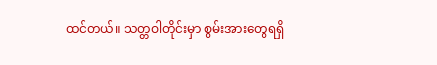ထင်တယ်။ သတ္တဝါတိုင်းမှာ စွမ်းအားတွေရရှိ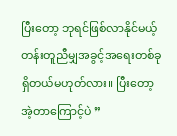ပြီးတော့ ဘုရင်ဖြစ်လာနိုင်မယ့်တန်းတူညီမျှအခွင့်အရေးတစ်ခုရှိတယ်မဟုတ်လား။ ပြီးတော့ အဲ့တာကြောင့်ပဲ ”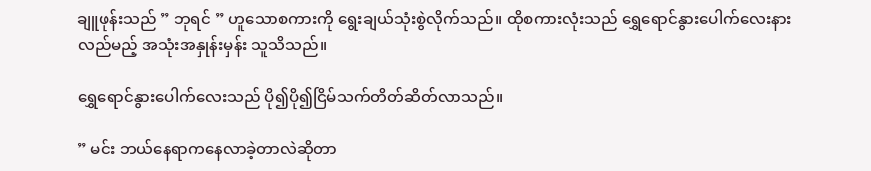ချူဖုန်းသည် ” ဘုရင် ” ဟူသောစကားကို ရွေးချယ်သုံးစွဲလိုက်သည်။ ထိုစကားလုံးသည် ရွှေရောင်နွားပေါက်လေးနားလည်မည့် အသုံးအနှုန်းမှန်း သူသိသည်။

ရွှေရောင်နွားပေါက်လေးသည် ပို၍ပို၍ငြိမ်သက်တိတ်ဆိတ်လာသည်။

” မင်း ဘယ်နေရာကနေလာခဲ့တာလဲဆိုတာ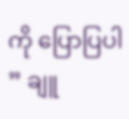ကို ပြောပြပါ ” ချူ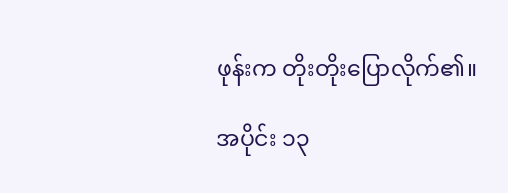ဖုန်းက တိုးတိုးပြောလိုက်၏။

အပိုင်း ၁၃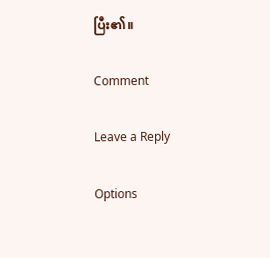ပြီး၏။

Comment

Leave a Reply

Options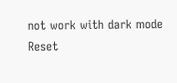not work with dark mode
Reset